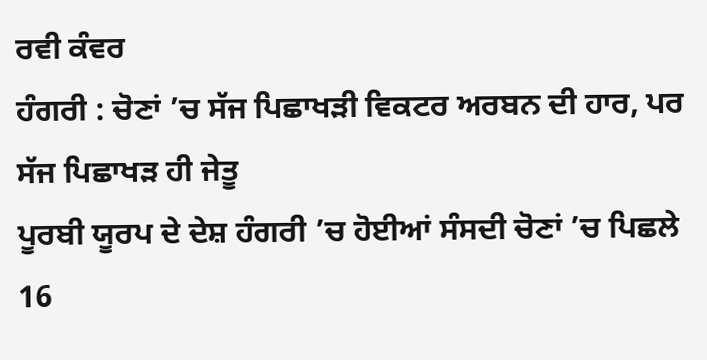ਰਵੀ ਕੰਵਰ
ਹੰਗਰੀ : ਚੋਣਾਂ ’ਚ ਸੱਜ ਪਿਛਾਖੜੀ ਵਿਕਟਰ ਅਰਬਨ ਦੀ ਹਾਰ, ਪਰ ਸੱਜ ਪਿਛਾਖੜ ਹੀ ਜੇਤੂ
ਪੂਰਬੀ ਯੂਰਪ ਦੇ ਦੇਸ਼ ਹੰਗਰੀ ’ਚ ਹੋਈਆਂ ਸੰਸਦੀ ਚੋਣਾਂ ’ਚ ਪਿਛਲੇ 16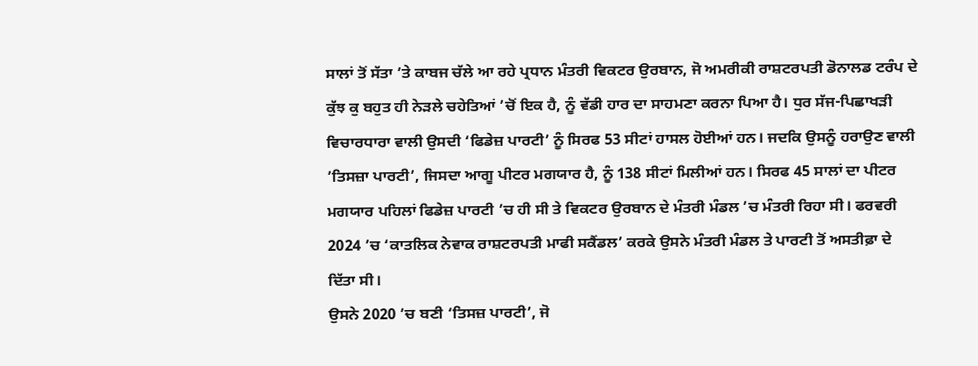ਸਾਲਾਂ ਤੋਂ ਸੱਤਾ ’ਤੇ ਕਾਬਜ ਚੱਲੇ ਆ ਰਹੇ ਪ੍ਰਧਾਨ ਮੰਤਰੀ ਵਿਕਟਰ ਉਰਬਾਨ, ਜੋ ਅਮਰੀਕੀ ਰਾਸ਼ਟਰਪਤੀ ਡੋਨਾਲਡ ਟਰੰਪ ਦੇ ਕੁੱਝ ਕੁ ਬਹੁਤ ਹੀ ਨੇੜਲੇ ਚਹੇਤਿਆਂ ’ਚੋਂ ਇਕ ਹੈ, ਨੂੰ ਵੱਡੀ ਹਾਰ ਦਾ ਸਾਹਮਣਾ ਕਰਨਾ ਪਿਆ ਹੈ। ਧੁਰ ਸੱਜ-ਪਿਛਾਖੜੀ ਵਿਚਾਰਧਾਰਾ ਵਾਲੀ ਉਸਦੀ ‘ਫਿਡੇਜ਼ ਪਾਰਟੀ’ ਨੂੰ ਸਿਰਫ 53 ਸੀਟਾਂ ਹਾਸਲ ਹੋਈਆਂ ਹਨ। ਜਦਕਿ ਉਸਨੂੰ ਹਰਾਉਣ ਵਾਲੀ ’ਤਿਸਜ਼ਾ ਪਾਰਟੀ’, ਜਿਸਦਾ ਆਗੂ ਪੀਟਰ ਮਗਯਾਰ ਹੈ, ਨੂੰ 138 ਸੀਟਾਂ ਮਿਲੀਆਂ ਹਨ। ਸਿਰਫ 45 ਸਾਲਾਂ ਦਾ ਪੀਟਰ ਮਗਯਾਰ ਪਹਿਲਾਂ ਫਿਡੇਜ਼ ਪਾਰਟੀ ’ਚ ਹੀ ਸੀ ਤੇ ਵਿਕਟਰ ਉਰਬਾਨ ਦੇ ਮੰਤਰੀ ਮੰਡਲ ’ਚ ਮੰਤਰੀ ਰਿਹਾ ਸੀ। ਫਰਵਰੀ 2024 ’ਚ ‘ਕਾਤਲਿਕ ਨੇਵਾਕ ਰਾਸ਼ਟਰਪਤੀ ਮਾਫੀ ਸਕੈਂਡਲ’ ਕਰਕੇ ਉਸਨੇ ਮੰਤਰੀ ਮੰਡਲ ਤੇ ਪਾਰਟੀ ਤੋਂ ਅਸਤੀਫ਼ਾ ਦੇ ਦਿੱਤਾ ਸੀ।
ਉਸਨੇ 2020 ’ਚ ਬਣੀ ‘ਤਿਸਜ਼ ਪਾਰਟੀ’, ਜੋ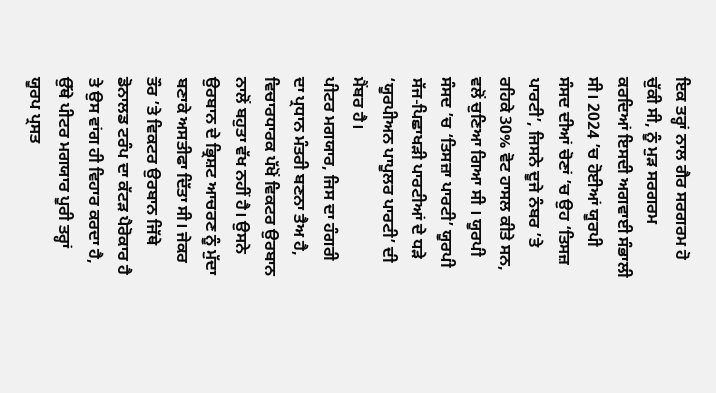ਇਕ ਤਰ੍ਹਾਂ ਨਾਲ ਗੈਰ ਸਰਗਰਮ ਹੋ ਚੁੱਕੀ ਸੀ, ਨੂੰ ਮੁੜ ਸਰਗਰਮ ਕਰਦਿਆਂ ਇਸਦੀ ਅਗਵਾਈ ਸੰਭਾਲੀ ਸੀ। 2024 ’ਚ ਹੋਈਆਂ ਯੂਰਪੀ ਸੰਸਦ ਦੀਆਂ ਚੋਣਾਂ ’ਚ ਉਹ ‘ਤਿਸਜ਼ ਪਾਰਟੀ’, ਜਿਸਨੇ ਦੂਜੇ ਨੰਬਰ ’ਤੇ ਰਹਿਕੇ 30% ਵੋਟ ਹਾਸਲ ਕੀਤੇ ਸਨ, ਵਲੋਂ ਚੁਣਿਆ ਗਿਆ ਸੀ । ਯੂਰਪੀ ਸੰਸਦ ’ਚ ‘ਤਿਸਜ਼ਾ ਪਾਰਟੀ’ ਯੂਰਪੀ ਸੱਜ-ਪਿਛਾਖੜੀ ਪਾਰਟੀਆਂ ਦੇ ਧੜੇ ‘ਯੂਰਪੀਅਨ ਪਾਪੂਲਰ ਪਾਰਟੀ’ ਦੀ ਮੈਂਬਰ ਹੈ।
ਪੀਟਰ ਮਗਯਾਰ, ਜਿਸ ਦਾ ਹੰਗਰੀ ਦਾ ਪ੍ਰਧਾਨ ਮੰਤਰੀ ਬਣਨਾ ਤੈਅ ਹੈ, ਵਿਚਾਰਧਾਰਕ ਪੱਖੋਂ ਵਿਕਟਰ ਉਰਬਾਨ ਨਾਲੋਂ ਬਹੁਤਾ ਵੱਖ ਨਹੀਂ ਹੈ। ਉਸਨੇ ਉਰਬਾਨ ਦੇ ਭ੍ਰਿਸ਼ਟ ਆਚਰਣ ਨੂੰ ਮੁੱਦਾ ਬਣਾਕੇ ਅਸਤੀਫਾ ਦਿੱਤਾ ਸੀ। ਜੇਕਰ ਤੌਰ ’ਤੇ ਵਿਕਟਰ ਉਰਬਾਨ ਜਿੱਥੇ ਡੋਨਾਲਡ ਟਰੰਪ ਦਾ ਕੱਟੜ ਪੈਰੋਕਾਰ ਹੈ ਤੇ ਉਸ ਵਾਂਗ ਹੀ ਵਿਹਾਰ ਕਰਦਾ ਹੈ, ਉੱਥੇ ਪੀਟਰ ਮਗਯਾਰ ਪੂਰੀ ਤਰ੍ਹਾਂ ਯੂਰਪ ਪ੍ਰਸਤ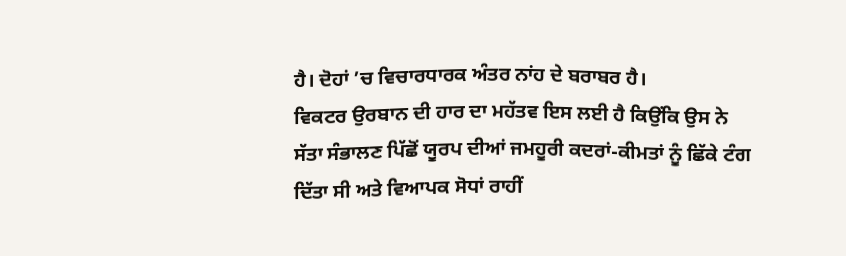ਹੈ। ਦੋਹਾਂ ’ਚ ਵਿਚਾਰਧਾਰਕ ਅੰਤਰ ਨਾਂਹ ਦੇ ਬਰਾਬਰ ਹੈ।
ਵਿਕਟਰ ਉਰਬਾਨ ਦੀ ਹਾਰ ਦਾ ਮਹੱਤਵ ਇਸ ਲਈ ਹੈ ਕਿਉਂਕਿ ਉਸ ਨੇ ਸੱਤਾ ਸੰਭਾਲਣ ਪਿੱਛੋਂ ਯੂਰਪ ਦੀਆਂ ਜਮਹੂਰੀ ਕਦਰਾਂ-ਕੀਮਤਾਂ ਨੂੰ ਛਿੱਕੇ ਟੰਗ ਦਿੱਤਾ ਸੀ ਅਤੇ ਵਿਆਪਕ ਸੋਧਾਂ ਰਾਹੀਂ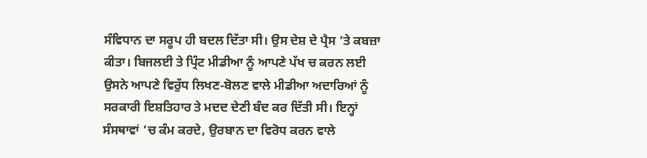ਸੰਵਿਧਾਨ ਦਾ ਸਰੂਪ ਹੀ ਬਦਲ ਦਿੱਤਾ ਸੀ। ਉਸ ਦੇਸ਼ ਦੇ ਪ੍ਰੈਸ ’ਤੇ ਕਬਜ਼ਾ ਕੀਤਾ। ਬਿਜਲਈ ਤੇ ਪ੍ਰਿੰਟ ਮੀਡੀਆ ਨੂੰ ਆਪਣੇ ਪੱਖ ਚ ਕਰਨ ਲਈ ਉਸਨੇ ਆਪਣੇ ਵਿਰੁੱਧ ਲਿਖਣ-ਬੋਲਣ ਵਾਲੇ ਮੀਡੀਆ ਅਦਾਰਿਆਂ ਨੂੰ ਸਰਕਾਰੀ ਇਸ਼ਤਿਹਾਰ ਤੇ ਮਦਦ ਦੇਣੀ ਬੰਦ ਕਰ ਦਿੱਤੀ ਸੀ। ਇਨ੍ਹਾਂ ਸੰਸਥਾਵਾਂ ’ਚ ਕੰਮ ਕਰਦੇ, ਉਰਬਾਨ ਦਾ ਵਿਰੋਧ ਕਰਨ ਵਾਲੇ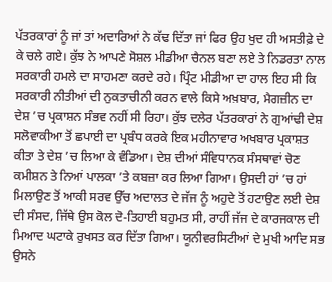ਪੱਤਰਕਾਰਾਂ ਨੂੰ ਜਾਂ ਤਾਂ ਅਦਾਰਿਆਂ ਨੇ ਕੱਢ ਦਿੱਤਾ ਜਾਂ ਫਿਰ ਉਹ ਖੁਦ ਹੀ ਅਸਤੀਫ਼ੇ ਦੇ ਕੇ ਚਲੇ ਗਏ। ਕੁੱਝ ਨੇ ਆਪਣੇ ਸੋਸ਼ਲ ਮੀਡੀਆ ਚੈਨਲ ਬਣਾ ਲਏ ਤੇ ਨਿਡਰਤਾ ਨਾਲ ਸਰਕਾਰੀ ਹਮਲੇ ਦਾ ਸਾਹਮਣਾ ਕਰਦੇ ਰਹੇ। ਪ੍ਰਿੰਟ ਮੀਡੀਆ ਦਾ ਹਾਲ ਇਹ ਸੀ ਕਿ ਸਰਕਾਰੀ ਨੀਤੀਆਂ ਦੀ ਨੁਕਤਾਚੀਨੀ ਕਰਨ ਵਾਲੇ ਕਿਸੇ ਅਖ਼ਬਾਰ, ਮੈਗਜ਼ੀਨ ਦਾ ਦੇਸ਼ ’ਚ ਪ੍ਰਕਾਸ਼ਨ ਸੰਭਵ ਨਹੀਂ ਸੀ ਰਿਹਾ। ਕੁੱਝ ਦਲੇਰ ਪੱਤਰਕਾਰਾਂ ਨੇ ਗੁਆਂਢੀ ਦੇਸ਼ ਸਲੋਵਾਕੀਆ ਤੋਂ ਛਪਾਈ ਦਾ ਪ੍ਰਬੰਧ ਕਰਕੇ ਇਕ ਮਹੀਨਾਵਾਰ ਅਖਬਾਰ ਪ੍ਰਕਾਸ਼ਤ ਕੀਤਾ ਤੇ ਦੇਸ਼ ’ਚ ਲਿਆ ਕੇ ਵੰਡਿਆ। ਦੇਸ਼ ਦੀਆਂ ਸੰਵਿਧਾਨਕ ਸੰਸਥਾਵਾਂ ਚੋਣ ਕਮੀਸ਼ਨ ਤੇ ਨਿਆਂ ਪਾਲਕਾ ’ਤੇ ਕਬਜ਼ਾ ਕਰ ਲਿਆ ਗਿਆ। ਉਸਦੀ ਹਾਂ ’ਚ ਹਾਂ ਮਿਲਾਉਣ ਤੋਂ ਆਕੀ ਸਰਵ ਉੱਚ ਅਦਾਲਤ ਦੇ ਜੱਜ ਨੂੰ ਅਹੁਦੇ ਤੋਂ ਹਟਾਉਣ ਲਈ ਦੇਸ਼ ਦੀ ਸੰਸਦ, ਜਿੱਥੇ ਉਸ ਕੋਲ ਦੋ-ਤਿਹਾਈ ਬਹੁਮਤ ਸੀ, ਰਾਹੀਂ ਜੱਜ ਦੇ ਕਾਰਜਕਾਲ ਦੀ ਮਿਆਦ ਘਟਾਕੇ ਰੁਖਸਤ ਕਰ ਦਿੱਤਾ ਗਿਆ। ਯੂਨੀਵਰਸਿਟੀਆਂ ਦੇ ਮੁਖੀ ਆਦਿ ਸਭ ਉਸਨੇ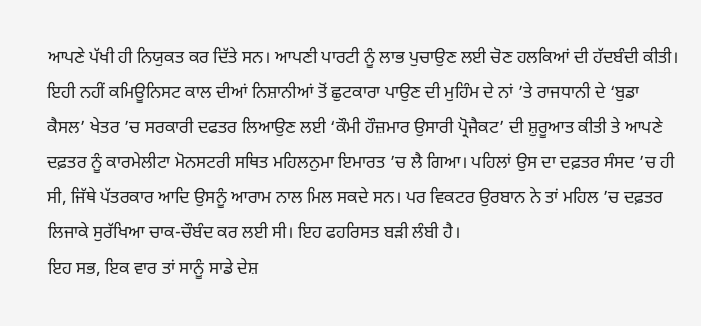ਆਪਣੇ ਪੱਖੀ ਹੀ ਨਿਯੁਕਤ ਕਰ ਦਿੱਤੇ ਸਨ। ਆਪਣੀ ਪਾਰਟੀ ਨੂੰ ਲਾਭ ਪੁਚਾਉਣ ਲਈ ਚੋਣ ਹਲਕਿਆਂ ਦੀ ਹੱਦਬੰਦੀ ਕੀਤੀ। ਇਹੀ ਨਹੀਂ ਕਮਿਊਨਿਸਟ ਕਾਲ ਦੀਆਂ ਨਿਸ਼ਾਨੀਆਂ ਤੋਂ ਛੁਟਕਾਰਾ ਪਾਉਣ ਦੀ ਮੁਹਿੰਮ ਦੇ ਨਾਂ ’ਤੇ ਰਾਜਧਾਨੀ ਦੇ ‘ਬੁਡਾ ਕੈਸਲ’ ਖੇਤਰ ’ਚ ਸਰਕਾਰੀ ਦਫਤਰ ਲਿਆਉਣ ਲਈ ‘ਕੌਮੀ ਹੌਜ਼ਮਾਰ ਉਸਾਰੀ ਪ੍ਰੋਜੈਕਟ’ ਦੀ ਸ਼ੁਰੂਆਤ ਕੀਤੀ ਤੇ ਆਪਣੇ ਦਫ਼ਤਰ ਨੂੰ ਕਾਰਮੇਲੀਟਾ ਮੋਨਸਟਰੀ ਸਥਿਤ ਮਹਿਲਨੁਮਾ ਇਮਾਰਤ ’ਚ ਲੈ ਗਿਆ। ਪਹਿਲਾਂ ਉਸ ਦਾ ਦਫ਼ਤਰ ਸੰਸਦ ’ਚ ਹੀ ਸੀ, ਜਿੱਥੇ ਪੱਤਰਕਾਰ ਆਦਿ ਉਸਨੂੰ ਆਰਾਮ ਨਾਲ ਮਿਲ ਸਕਦੇ ਸਨ। ਪਰ ਵਿਕਟਰ ਉਰਬਾਨ ਨੇ ਤਾਂ ਮਹਿਲ ’ਚ ਦਫ਼ਤਰ ਲਿਜਾਕੇ ਸੁਰੱਖਿਆ ਚਾਕ-ਚੌਬੰਦ ਕਰ ਲਈ ਸੀ। ਇਹ ਫਹਰਿਸਤ ਬੜੀ ਲੰਬੀ ਹੈ।
ਇਹ ਸਭ, ਇਕ ਵਾਰ ਤਾਂ ਸਾਨੂੰ ਸਾਡੇ ਦੇਸ਼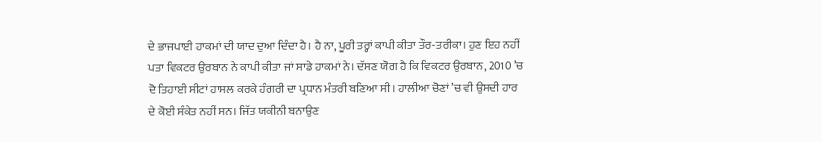ਦੇ ਭਾਜਪਾਈ ਹਾਕਮਾਂ ਦੀ ਯਾਦ ਦੁਆ ਦਿੰਦਾ ਹੈ। ਹੈ ਨਾ, ਪੂਰੀ ਤਰ੍ਹਾਂ ਕਾਪੀ ਕੀਤਾ ਤੌਰ-ਤਰੀਕਾ। ਹੁਣ ਇਹ ਨਹੀਂ ਪਤਾ ਵਿਕਟਰ ਉਰਬਾਨ ਨੇ ਕਾਪੀ ਕੀਤਾ ਜਾਂ ਸਾਡੇ ਹਾਕਮਾਂ ਨੇ। ਦੱਸਣ ਯੋਗ ਹੈ ਕਿ ਵਿਕਟਰ ਉਰਬਾਨ, 2010 ’ਚ ਦੋ ਤਿਹਾਈ ਸੀਟਾਂ ਹਾਸਲ ਕਰਕੇ ਹੰਗਰੀ ਦਾ ਪ੍ਰਧਾਨ ਮੰਤਰੀ ਬਣਿਆ ਸੀ। ਹਾਲੀਆ ਚੋਣਾਂ ’ਚ ਵੀ ਉਸਦੀ ਹਾਰ ਦੇ ਕੋਈ ਸੰਕੇਤ ਨਹੀਂ ਸਨ। ਜਿੱਤ ਯਕੀਨੀ ਬਨਾਉਣ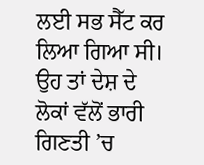ਲਈ ਸਭ ਸੈੱਟ ਕਰ ਲਿਆ ਗਿਆ ਸੀ। ਉਹ ਤਾਂ ਦੇਸ਼ ਦੇ ਲੋਕਾਂ ਵੱਲੋਂ ਭਾਰੀ ਗਿਣਤੀ ’ਚ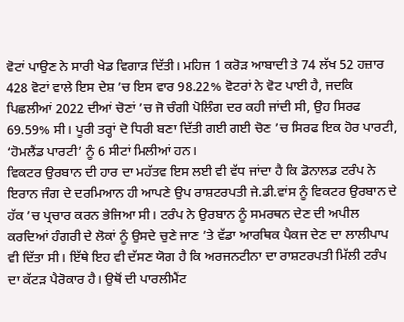ਵੋਟਾਂ ਪਾਉਣ ਨੇ ਸਾਰੀ ਖੇਡ ਵਿਗਾੜ ਦਿੱਤੀ। ਮਹਿਜ 1 ਕਰੋੜ ਆਬਾਦੀ ਤੇ 74 ਲੱਖ 52 ਹਜ਼ਾਰ 428 ਵੋਟਾਂ ਵਾਲੇ ਇਸ ਦੇਸ਼ ’ਚ ਇਸ ਵਾਰ 98.22% ਵੋਟਰਾਂ ਨੇ ਵੋਟ ਪਾਈ ਹੈ, ਜਦਕਿ ਪਿਛਲੀਆਂ 2022 ਦੀਆਂ ਚੋਣਾਂ ’ਚ ਜੋ ਚੰਗੀ ਪੋਲਿੰਗ ਦਰ ਕਹੀ ਜਾਂਦੀ ਸੀ, ਉਹ ਸਿਰਫ 69.59% ਸੀ। ਪੂਰੀ ਤਰ੍ਹਾਂ ਦੋ ਧਿਰੀ ਬਣਾ ਦਿੱਤੀ ਗਈ ਗਈ ਚੋਣ ’ਚ ਸਿਰਫ ਇਕ ਹੋਰ ਪਾਰਟੀ, ‘ਹੋਮਲੈਂਡ ਪਾਰਟੀ’ ਨੂੰ 6 ਸੀਟਾਂ ਮਿਲੀਆਂ ਹਨ।
ਵਿਕਟਰ ਉਰਬਾਨ ਦੀ ਹਾਰ ਦਾ ਮਹੱਤਵ ਇਸ ਲਈ ਵੀ ਵੱਧ ਜਾਂਦਾ ਹੈ ਕਿ ਡੋਨਾਲਡ ਟਰੰਪ ਨੇ ਇਰਾਨ ਜੰਗ ਦੇ ਦਰਮਿਆਨ ਹੀ ਆਪਣੇ ਉਪ ਰਾਸ਼ਟਰਪਤੀ ਜੇ.ਡੀ.ਵਾਂਸ ਨੂੰ ਵਿਕਟਰ ਉਰਬਾਨ ਦੇ ਹੱਕ ’ਚ ਪ੍ਰਚਾਰ ਕਰਨ ਭੇਜਿਆ ਸੀ। ਟਰੰਪ ਨੇ ਉਰਬਾਨ ਨੂੰ ਸਮਰਥਨ ਦੇਣ ਦੀ ਅਪੀਲ ਕਰਦਿਆਂ ਹੰਗਰੀ ਦੇ ਲੋਕਾਂ ਨੂੰ ਉਸਦੇ ਚੁਣੇ ਜਾਣ ’ਤੇ ਵੱਡਾ ਆਰਥਿਕ ਪੈਕਜ ਦੇਣ ਦਾ ਲਾਲੀਪਾਪ ਵੀ ਦਿੱਤਾ ਸੀ। ਇੱਥੇ ਇਹ ਵੀ ਦੱਸਣ ਯੋਗ ਹੈ ਕਿ ਅਰਜਨਟੀਨਾ ਦਾ ਰਾਸ਼ਟਰਪਤੀ ਮਿੱਲੀ ਟਰੰਪ ਦਾ ਕੱਟੜ ਪੈਰੋਕਾਰ ਹੈ। ਉਥੋਂ ਦੀ ਪਾਰਲੀਮੈਂਟ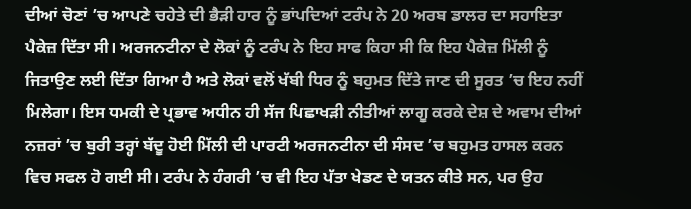ਦੀਆਂ ਚੋਣਾਂ ’ਚ ਆਪਣੇ ਚਹੇਤੇ ਦੀ ਭੈੜੀ ਹਾਰ ਨੂੰ ਭਾਂਪਦਿਆਂ ਟਰੰਪ ਨੇ 20 ਅਰਬ ਡਾਲਰ ਦਾ ਸਹਾਇਤਾ ਪੈਕੇਜ਼ ਦਿੱਤਾ ਸੀ। ਅਰਜਨਟੀਨਾ ਦੇ ਲੋਕਾਂ ਨੂੰ ਟਰੰਪ ਨੇ ਇਹ ਸਾਫ ਕਿਹਾ ਸੀ ਕਿ ਇਹ ਪੈਕੇਜ਼ ਮਿੱਲੀ ਨੂੰ ਜਿਤਾਉਣ ਲਈ ਦਿੱਤਾ ਗਿਆ ਹੈ ਅਤੇ ਲੋਕਾਂ ਵਲੋਂ ਖੱਬੀ ਧਿਰ ਨੂੰ ਬਹੁਮਤ ਦਿੱਤੇ ਜਾਣ ਦੀ ਸੂਰਤ ’ਚ ਇਹ ਨਹੀਂ ਮਿਲੇਗਾ। ਇਸ ਧਮਕੀ ਦੇ ਪ੍ਰਭਾਵ ਅਧੀਨ ਹੀ ਸੱਜ ਪਿਛਾਖੜੀ ਨੀਤੀਆਂ ਲਾਗੂ ਕਰਕੇ ਦੇਸ਼ ਦੇ ਅਵਾਮ ਦੀਆਂ ਨਜ਼ਰਾਂ ’ਚ ਬੁਰੀ ਤਰ੍ਹਾਂ ਬੱਦੂ ਹੋਈ ਮਿੱਲੀ ਦੀ ਪਾਰਟੀ ਅਰਜਨਟੀਨਾ ਦੀ ਸੰਸਦ ’ਚ ਬਹੁਮਤ ਹਾਸਲ ਕਰਨ ਵਿਚ ਸਫਲ ਹੋ ਗਈ ਸੀ। ਟਰੰਪ ਨੇ ਹੰਗਰੀ ’ਚ ਵੀ ਇਹ ਪੱਤਾ ਖੇਡਣ ਦੇ ਯਤਨ ਕੀਤੇ ਸਨ, ਪਰ ਉਹ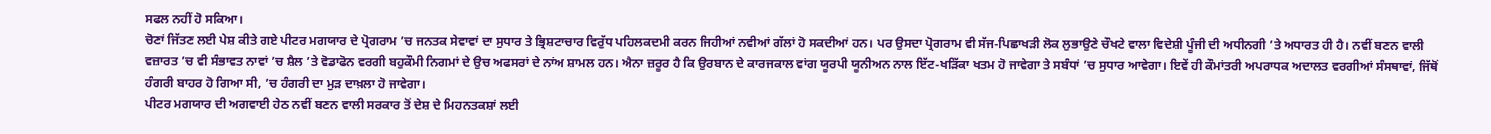ਸਫਲ ਨਹੀਂ ਹੋ ਸਕਿਆ।
ਚੋਣਾਂ ਜਿੱਤਣ ਲਈ ਪੇਸ਼ ਕੀਤੇ ਗਏ ਪੀਟਰ ਮਗਯਾਰ ਦੇ ਪ੍ਰੋਗਰਾਮ ’ਚ ਜਨਤਕ ਸੇਵਾਵਾਂ ਦਾ ਸੁਧਾਰ ਤੇ ਭ੍ਰਿਸ਼ਟਾਚਾਰ ਵਿਰੁੱਧ ਪਹਿਲਕਦਮੀ ਕਰਨ ਜਿਹੀਆਂ ਨਵੀਆਂ ਗੱਲਾਂ ਹੋ ਸਕਦੀਆਂ ਹਨ। ਪਰ ਉਸਦਾ ਪ੍ਰੋਗਰਾਮ ਵੀ ਸੱਜ-ਪਿਛਾਖੜੀ ਲੋਕ ਲੁਭਾਉਣੇ ਚੌਖਟੇ ਵਾਲਾ ਵਿਦੇਸ਼ੀ ਪੂੰਜੀ ਦੀ ਅਧੀਨਗੀ ’ਤੇ ਅਧਾਰਤ ਹੀ ਹੈ। ਨਵੀਂ ਬਣਨ ਵਾਲੀ ਵਜ਼ਾਰਤ ’ਚ ਵੀ ਸੰਭਾਵਤ ਨਾਵਾਂ ’ਚ ਸ਼ੈਲ ’ਤੇ ਵੋਡਾਫੋਨ ਵਰਗੀ ਬਹੁਕੌਮੀ ਨਿਗਮਾਂ ਦੇ ਉਚ ਅਫਸਰਾਂ ਦੇ ਨਾਂਅ ਸ਼ਾਮਲ ਹਨ। ਐਨਾ ਜ਼ਰੂਰ ਹੈ ਕਿ ਉਰਬਾਨ ਦੇ ਕਾਰਜਕਾਲ ਵਾਂਗ ਯੂਰਪੀ ਯੂਨੀਅਨ ਨਾਲ ਇੱਟ-ਖੜਿੱਕਾ ਖਤਮ ਹੋ ਜਾਵੇਗਾ ਤੇ ਸਬੰਧਾਂ ’ਚ ਸੁਧਾਰ ਆਵੇਗਾ। ਇਵੇਂ ਹੀ ਕੌਮਾਂਤਰੀ ਅਪਰਾਧਕ ਅਦਾਲਤ ਵਰਗੀਆਂ ਸੰਸਥਾਵਾਂ, ਜਿੱਥੋਂ ਹੰਗਰੀ ਬਾਹਰ ਹੋ ਗਿਆ ਸੀ, ’ਚ ਹੰਗਰੀ ਦਾ ਮੁੜ ਦਾਖ਼ਲਾ ਹੋ ਜਾਵੇਗਾ।
ਪੀਟਰ ਮਗਯਾਰ ਦੀ ਅਗਵਾਈ ਹੇਠ ਨਵੀਂ ਬਣਨ ਵਾਲੀ ਸਰਕਾਰ ਤੋਂ ਦੇਸ਼ ਦੇ ਮਿਹਨਤਕਸ਼ਾਂ ਲਈ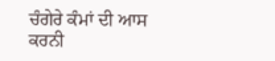ਚੰਗੇਰੇ ਕੰਮਾਂ ਦੀ ਆਸ ਕਰਨੀ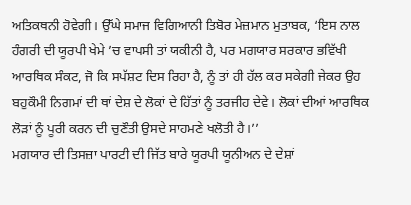ਅਤਿਕਥਨੀ ਹੋਵੇਗੀ। ਉੱਘੇ ਸਮਾਜ ਵਿਗਿਆਨੀ ਤਿਬੋਰ ਮੇਜ਼ਮਾਨ ਮੁਤਾਬਕ, ‘ਇਸ ਨਾਲ ਹੰਗਰੀ ਦੀ ਯੂਰਪੀ ਖੇਮੇ ’ਚ ਵਾਪਸੀ ਤਾਂ ਯਕੀਨੀ ਹੈ, ਪਰ ਮਗਯਾਰ ਸਰਕਾਰ ਭਵਿੱਖੀ ਆਰਥਿਕ ਸੰਕਟ, ਜੋ ਕਿ ਸਪੱਸ਼ਟ ਦਿਸ ਰਿਹਾ ਹੈ, ਨੂੰ ਤਾਂ ਹੀ ਹੱਲ ਕਰ ਸਕੇਗੀ ਜੇਕਰ ਉਹ ਬਹੁਕੌਮੀ ਨਿਗਮਾਂ ਦੀ ਥਾਂ ਦੇਸ਼ ਦੇ ਲੋਕਾਂ ਦੇ ਹਿੱਤਾਂ ਨੂੰ ਤਰਜੀਹ ਦੇਵੇ। ਲੋਕਾਂ ਦੀਆਂ ਆਰਥਿਕ ਲੋੜਾਂ ਨੂੰ ਪੂਰੀ ਕਰਨ ਦੀ ਚੁਣੌਤੀ ਉਸਦੇ ਸਾਹਮਣੇ ਖਲੋਤੀ ਹੈ।’’
ਮਗਯਾਰ ਦੀ ਤਿਸਜ਼ਾ ਪਾਰਟੀ ਦੀ ਜਿੱਤ ਬਾਰੇ ਯੂਰਪੀ ਯੂਨੀਅਨ ਦੇ ਦੇਸ਼ਾਂ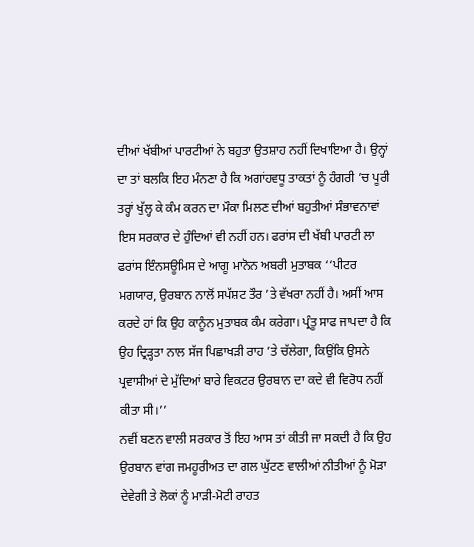ਦੀਆਂ ਖੱਬੀਆਂ ਪਾਰਟੀਆਂ ਨੇ ਬਹੁਤਾ ਉਤਸ਼ਾਹ ਨਹੀਂ ਦਿਖਾਇਆ ਹੈ। ਉਨ੍ਹਾਂ ਦਾ ਤਾਂ ਬਲਕਿ ਇਹ ਮੰਨਣਾ ਹੈ ਕਿ ਅਗਾਂਹਵਧੂ ਤਾਕਤਾਂ ਨੂੰ ਹੰਗਰੀ ’ਚ ਪੂਰੀ ਤਰ੍ਹਾਂ ਖੁੱਲ੍ਹ ਕੇ ਕੰਮ ਕਰਨ ਦਾ ਮੌਕਾ ਮਿਲਣ ਦੀਆਂ ਬਹੁਤੀਆਂ ਸੰਭਾਵਨਾਵਾਂ ਇਸ ਸਰਕਾਰ ਦੇ ਹੁੰਦਿਆਂ ਵੀ ਨਹੀਂ ਹਨ। ਫਰਾਂਸ ਦੀ ਖੱਬੀ ਪਾਰਟੀ ਲਾ ਫਰਾਂਸ ਇੰਨਸਊਮਿਸ ਦੇ ਆਗੂ ਮਾਨੋਨ ਅਬਰੀ ਮੁਤਾਬਕ ‘‘ਪੀਟਰ ਮਗਯਾਰ, ਉਰਬਾਨ ਨਾਲੋਂ ਸਪੱਸ਼ਟ ਤੌਰ ’ਤੇ ਵੱਖਰਾ ਨਹੀਂ ਹੈ। ਅਸੀਂ ਆਸ ਕਰਦੇ ਹਾਂ ਕਿ ਉਹ ਕਾਨੂੰਨ ਮੁਤਾਬਕ ਕੰਮ ਕਰੇਗਾ। ਪ੍ਰੰਤੂ ਸਾਫ ਜਾਪਦਾ ਹੈ ਕਿ ਉਹ ਦ੍ਰਿੜ੍ਹਤਾ ਨਾਲ ਸੱਜ ਪਿਛਾਖੜੀ ਰਾਹ ’ਤੇ ਚੱਲੇਗਾ, ਕਿਉਂਕਿ ਉਸਨੇ ਪ੍ਰਵਾਸੀਆਂ ਦੇ ਮੁੱਦਿਆਂ ਬਾਰੇ ਵਿਕਟਰ ਉਰਬਾਨ ਦਾ ਕਦੇ ਵੀ ਵਿਰੋਧ ਨਹੀਂ ਕੀਤਾ ਸੀ।’’
ਨਵੀਂ ਬਣਨ ਵਾਲੀ ਸਰਕਾਰ ਤੋਂ ਇਹ ਆਸ ਤਾਂ ਕੀਤੀ ਜਾ ਸਕਦੀ ਹੈ ਕਿ ਉਹ ਉਰਬਾਨ ਵਾਂਗ ਜਮਹੂਰੀਅਤ ਦਾ ਗਲ ਘੁੱਟਣ ਵਾਲੀਆਂ ਨੀਤੀਆਂ ਨੂੰ ਮੋੜਾ ਦੇਵੇਗੀ ਤੇ ਲੋਕਾਂ ਨੂੰ ਮਾੜੀ-ਮੋਟੀ ਰਾਹਤ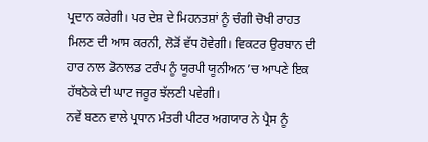ਪ੍ਰਦਾਨ ਕਰੇਗੀ। ਪਰ ਦੇਸ਼ ਦੇ ਮਿਹਨਤਸ਼ਾਂ ਨੂੰ ਚੰਗੀ ਚੋਖੀ ਰਾਹਤ ਮਿਲਣ ਦੀ ਆਸ ਕਰਨੀ, ਲੋੜੋਂ ਵੱਧ ਹੋਵੇਗੀ। ਵਿਕਟਰ ਉਰਬਾਨ ਦੀ ਹਾਰ ਨਾਲ ਡੋਨਾਲਡ ਟਰੰਪ ਨੂੰ ਯੂਰਪੀ ਯੂਨੀਅਨ ’ਚ ਆਪਣੇ ਇਕ ਹੱਥਠੋਕੇ ਦੀ ਘਾਟ ਜਰੂਰ ਝੱਲਣੀ ਪਵੇਗੀ।
ਨਵੇਂ ਬਣਨ ਵਾਲੇ ਪ੍ਰਧਾਨ ਮੰਤਰੀ ਪੀਟਰ ਅਗਯਾਰ ਨੇ ਪ੍ਰੈਸ ਨੂੰ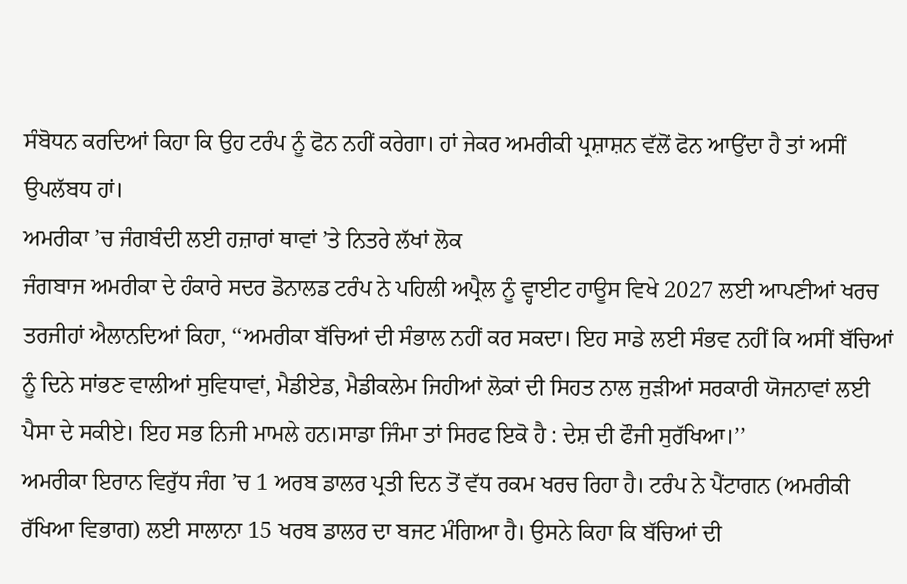ਸੰਬੋਧਨ ਕਰਦਿਆਂ ਕਿਹਾ ਕਿ ਉਹ ਟਰੰਪ ਨੂੰ ਫੋਨ ਨਹੀਂ ਕਰੇਗਾ। ਹਾਂ ਜੇਕਰ ਅਮਰੀਕੀ ਪ੍ਰਸ਼ਾਸ਼ਨ ਵੱਲੋਂ ਫੋਨ ਆਉਂਦਾ ਹੈ ਤਾਂ ਅਸੀਂ ਉਪਲੱਬਧ ਹਾਂ।
ਅਮਰੀਕਾ ’ਚ ਜੰਗਬੰਦੀ ਲਈ ਹਜ਼ਾਰਾਂ ਥਾਵਾਂ ’ਤੇ ਨਿਤਰੇ ਲੱਖਾਂ ਲੋਕ
ਜੰਗਬਾਜ ਅਮਰੀਕਾ ਦੇ ਹੰਕਾਰੇ ਸਦਰ ਡੋਨਾਲਡ ਟਰੰਪ ਨੇ ਪਹਿਲੀ ਅਪ੍ਰੈਲ ਨੂੰ ਵ੍ਹਾਈਟ ਹਾਊਸ ਵਿਖੇ 2027 ਲਈ ਆਪਣੀਆਂ ਖਰਚ ਤਰਜੀਹਾਂ ਐਲਾਨਦਿਆਂ ਕਿਹਾ, ‘‘ਅਮਰੀਕਾ ਬੱਚਿਆਂ ਦੀ ਸੰਭਾਲ ਨਹੀਂ ਕਰ ਸਕਦਾ। ਇਹ ਸਾਡੇ ਲਈ ਸੰਭਵ ਨਹੀਂ ਕਿ ਅਸੀਂ ਬੱਚਿਆਂ ਨੂੰ ਦਿਨੇ ਸਾਂਭਣ ਵਾਲੀਆਂ ਸੁਵਿਧਾਵਾਂ, ਮੈਡੀਏਡ, ਮੈਡੀਕਲੇਮ ਜਿਹੀਆਂ ਲੋਕਾਂ ਦੀ ਸਿਹਤ ਨਾਲ ਜੁੜੀਆਂ ਸਰਕਾਰੀ ਯੋਜਨਾਵਾਂ ਲਈ ਪੈਸਾ ਦੇ ਸਕੀਏ। ਇਹ ਸਭ ਨਿਜੀ ਮਾਮਲੇ ਹਨ।ਸਾਡਾ ਜਿੰਮਾ ਤਾਂ ਸਿਰਫ ਇਕੋ ਹੈ : ਦੇਸ਼ ਦੀ ਫੌਜੀ ਸੁਰੱਖਿਆ।’’
ਅਮਰੀਕਾ ਇਰਾਨ ਵਿਰੁੱਧ ਜੰਗ ’ਚ 1 ਅਰਬ ਡਾਲਰ ਪ੍ਰਤੀ ਦਿਨ ਤੋਂ ਵੱਧ ਰਕਮ ਖਰਚ ਰਿਹਾ ਹੈ। ਟਰੰਪ ਨੇ ਪੈਂਟਾਗਨ (ਅਮਰੀਕੀ ਰੱਖਿਆ ਵਿਭਾਗ) ਲਈ ਸਾਲਾਨਾ 15 ਖਰਬ ਡਾਲਰ ਦਾ ਬਜਟ ਮੰਗਿਆ ਹੈ। ਉਸਨੇ ਕਿਹਾ ਕਿ ਬੱਚਿਆਂ ਦੀ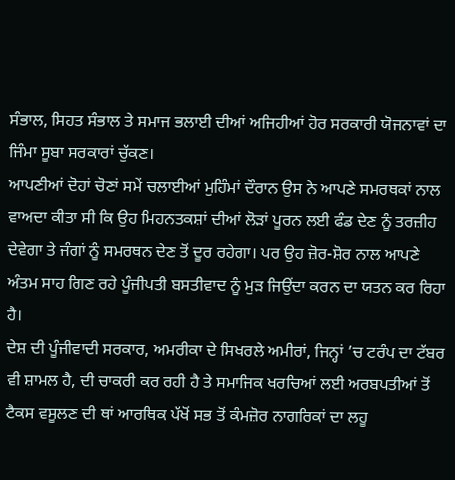ਸੰਭਾਲ, ਸਿਹਤ ਸੰਭਾਲ ਤੇ ਸਮਾਜ ਭਲਾਈ ਦੀਆਂ ਅਜਿਹੀਆਂ ਹੋਰ ਸਰਕਾਰੀ ਯੋਜਨਾਵਾਂ ਦਾ ਜਿੰਮਾ ਸੂਬਾ ਸਰਕਾਰਾਂ ਚੁੱਕਣ।
ਆਪਣੀਆਂ ਦੋਹਾਂ ਚੋਣਾਂ ਸਮੇਂ ਚਲਾਈਆਂ ਮੁਹਿੰਮਾਂ ਦੌਰਾਨ ਉਸ ਨੇ ਆਪਣੇ ਸਮਰਥਕਾਂ ਨਾਲ ਵਾਅਦਾ ਕੀਤਾ ਸੀ ਕਿ ਉਹ ਮਿਹਨਤਕਸ਼ਾਂ ਦੀਆਂ ਲੋੜਾਂ ਪੂਰਨ ਲਈ ਫੰਡ ਦੇਣ ਨੂੰ ਤਰਜ਼ੀਹ ਦੇਵੇਗਾ ਤੇ ਜੰਗਾਂ ਨੂੰ ਸਮਰਥਨ ਦੇਣ ਤੋਂ ਦੂਰ ਰਹੇਗਾ। ਪਰ ਉਹ ਜ਼ੋਰ-ਸ਼ੋਰ ਨਾਲ ਆਪਣੇ ਅੰਤਮ ਸਾਹ ਗਿਣ ਰਹੇ ਪੂੰਜੀਪਤੀ ਬਸਤੀਵਾਦ ਨੂੰ ਮੁੜ ਜਿਉਂਦਾ ਕਰਨ ਦਾ ਯਤਨ ਕਰ ਰਿਹਾ ਹੈ।
ਦੇਸ਼ ਦੀ ਪੂੰਜੀਵਾਦੀ ਸਰਕਾਰ, ਅਮਰੀਕਾ ਦੇ ਸਿਖਰਲੇ ਅਮੀਰਾਂ, ਜਿਨ੍ਹਾਂ ’ਚ ਟਰੰਪ ਦਾ ਟੱਬਰ ਵੀ ਸ਼ਾਮਲ ਹੈ, ਦੀ ਚਾਕਰੀ ਕਰ ਰਹੀ ਹੈ ਤੇ ਸਮਾਜਿਕ ਖਰਚਿਆਂ ਲਈ ਅਰਬਪਤੀਆਂ ਤੋਂ ਟੈਕਸ ਵਸੂਲਣ ਦੀ ਥਾਂ ਆਰਥਿਕ ਪੱਖੋਂ ਸਭ ਤੋਂ ਕੰਮਜ਼ੋਰ ਨਾਗਰਿਕਾਂ ਦਾ ਲਹੂ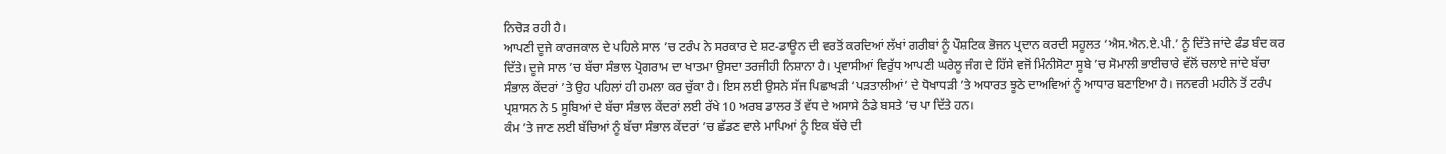ਨਿਚੋੜ ਰਹੀ ਹੈ।
ਆਪਣੀ ਦੂਜੇ ਕਾਰਜਕਾਲ ਦੇ ਪਹਿਲੇ ਸਾਲ ’ਚ ਟਰੰਪ ਨੇ ਸਰਕਾਰ ਦੇ ਸ਼ਟ-ਡਾਊਨ ਦੀ ਵਰਤੋਂ ਕਰਦਿਆਂ ਲੱਖਾਂ ਗਰੀਬਾਂ ਨੂੰ ਪੌਸ਼ਟਿਕ ਭੋਜਨ ਪ੍ਰਦਾਨ ਕਰਦੀ ਸਹੂਲਤ ‘ਐਸ.ਐਨ.ਏ.ਪੀ.’ ਨੂੰ ਦਿੱਤੇ ਜਾਂਦੇ ਫੰਡ ਬੰਦ ਕਰ ਦਿੱਤੇ। ਦੂਜੇ ਸਾਲ ’ਚ ਬੱਚਾ ਸੰਭਾਲ ਪ੍ਰੋਗਰਾਮ ਦਾ ਖਾਤਮਾ ਉਸਦਾ ਤਰਜੀਹੀ ਨਿਸ਼ਾਨਾ ਹੈ। ਪ੍ਰਵਾਸੀਆਂ ਵਿਰੁੱਧ ਆਪਣੀ ਘਰੇਲੂ ਜੰਗ ਦੇ ਹਿੱਸੇ ਵਜੋਂ ਮਿੰਨੀਸੋਟਾ ਸੂਬੇ ’ਚ ਸੋਮਾਲੀ ਭਾਈਚਾਰੇ ਵੱਲੋਂ ਚਲਾਏ ਜਾਂਦੇ ਬੱਚਾ ਸੰਭਾਲ ਕੇਂਦਰਾਂ ’ਤੇ ਉਹ ਪਹਿਲਾਂ ਹੀ ਹਮਲਾ ਕਰ ਚੁੱਕਾ ਹੈ। ਇਸ ਲਈ ਉਸਨੇ ਸੱਜ ਪਿਛਾਖੜੀ ‘ਪੜਤਾਲੀਆਂ’ ਦੇ ਧੋਖਾਧੜੀ ’ਤੇ ਅਧਾਰਤ ਝੂਠੇ ਦਾਅਵਿਆਂ ਨੂੰ ਆਧਾਰ ਬਣਾਇਆ ਹੈ। ਜਨਵਰੀ ਮਹੀਨੇ ਤੋਂ ਟਰੰਪ ਪ੍ਰਸ਼ਾਸਨ ਨੇ 5 ਸੂਬਿਆਂ ਦੇ ਬੱਚਾ ਸੰਭਾਲ ਕੇਂਦਰਾਂ ਲਈ ਰੱਖੇ 10 ਅਰਬ ਡਾਲਰ ਤੋਂ ਵੱਧ ਦੇ ਅਸਾਸੇ ਠੰਡੇ ਬਸਤੇ ’ਚ ਪਾ ਦਿੱਤੇ ਹਨ।
ਕੰਮ ’ਤੇ ਜਾਣ ਲਈ ਬੱਚਿਆਂ ਨੂੰ ਬੱਚਾ ਸੰਭਾਲ ਕੇਂਦਰਾਂ ’ਚ ਛੱਡਣ ਵਾਲੇ ਮਾਪਿਆਂ ਨੂੰ ਇਕ ਬੱਚੇ ਦੀ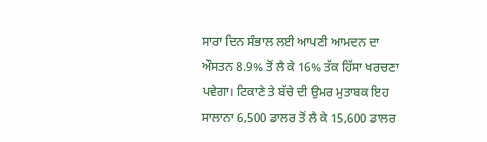ਸਾਰਾ ਦਿਨ ਸੰਭਾਲ ਲਈ ਆਪਣੀ ਆਮਦਨ ਦਾ ਔਸਤਨ 8.9% ਤੋਂ ਲੈ ਕੇ 16% ਤੱਕ ਹਿੱਸਾ ਖਰਚਣਾ ਪਵੇਗਾ। ਟਿਕਾਣੇ ਤੇ ਬੱਚੇ ਦੀ ਉਮਰ ਮੁਤਾਬਕ ਇਹ ਸਾਲਾਨਾ 6,500 ਡਾਲਰ ਤੋਂ ਲੈ ਕੇ 15,600 ਡਾਲਰ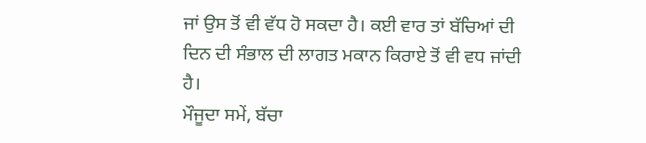ਜਾਂ ਉਸ ਤੋਂ ਵੀ ਵੱਧ ਹੋ ਸਕਦਾ ਹੈ। ਕਈ ਵਾਰ ਤਾਂ ਬੱਚਿਆਂ ਦੀ ਦਿਨ ਦੀ ਸੰਭਾਲ ਦੀ ਲਾਗਤ ਮਕਾਨ ਕਿਰਾਏ ਤੋਂ ਵੀ ਵਧ ਜਾਂਦੀ ਹੈ।
ਮੌਜੂਦਾ ਸਮੇਂ, ਬੱਚਾ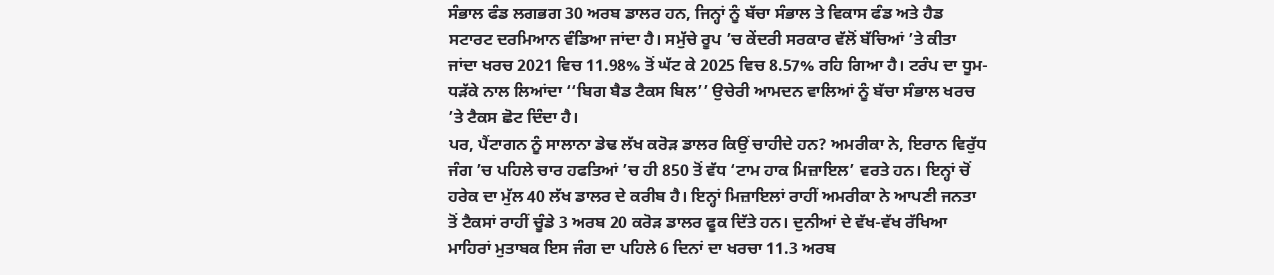ਸੰਭਾਲ ਫੰਡ ਲਗਭਗ 30 ਅਰਬ ਡਾਲਰ ਹਨ, ਜਿਨ੍ਹਾਂ ਨੂੰ ਬੱਚਾ ਸੰਭਾਲ ਤੇ ਵਿਕਾਸ ਫੰਡ ਅਤੇ ਹੈਡ ਸਟਾਰਟ ਦਰਮਿਆਨ ਵੰਡਿਆ ਜਾਂਦਾ ਹੈ। ਸਮੁੱਚੇ ਰੂਪ ’ਚ ਕੇਂਦਰੀ ਸਰਕਾਰ ਵੱਲੋਂ ਬੱਚਿਆਂ ’ਤੇ ਕੀਤਾ ਜਾਂਦਾ ਖਰਚ 2021 ਵਿਚ 11.98% ਤੋਂ ਘੱਟ ਕੇ 2025 ਵਿਚ 8.57% ਰਹਿ ਗਿਆ ਹੈ। ਟਰੰਪ ਦਾ ਧੂਮ-ਧੜੱਕੇ ਨਾਲ ਲਿਆਂਦਾ ‘‘ਬਿਗ ਬੈਡ ਟੈਕਸ ਬਿਲ’’ ਉਚੇਰੀ ਆਮਦਨ ਵਾਲਿਆਂ ਨੂੰ ਬੱਚਾ ਸੰਭਾਲ ਖਰਚ ’ਤੇ ਟੈਕਸ ਛੋਟ ਦਿੰਦਾ ਹੈ।
ਪਰ, ਪੈਂਟਾਗਨ ਨੂੰ ਸਾਲਾਨਾ ਡੇਢ ਲੱਖ ਕਰੋੜ ਡਾਲਰ ਕਿਉਂ ਚਾਹੀਦੇ ਹਨ? ਅਮਰੀਕਾ ਨੇ, ਇਰਾਨ ਵਿਰੁੱਧ ਜੰਗ ’ਚ ਪਹਿਲੇ ਚਾਰ ਹਫਤਿਆਂ ’ਚ ਹੀ 850 ਤੋਂ ਵੱਧ ‘ਟਾਮ ਹਾਕ ਮਿਜ਼ਾਇਲ’ ਵਰਤੇ ਹਨ। ਇਨ੍ਹਾਂ ਚੋਂ ਹਰੇਕ ਦਾ ਮੁੱਲ 40 ਲੱਖ ਡਾਲਰ ਦੇ ਕਰੀਬ ਹੈ। ਇਨ੍ਹਾਂ ਮਿਜ਼ਾਇਲਾਂ ਰਾਹੀਂ ਅਮਰੀਕਾ ਨੇ ਆਪਣੀ ਜਨਤਾ ਤੋਂ ਟੈਕਸਾਂ ਰਾਹੀਂ ਚੂੰਡੇ 3 ਅਰਬ 20 ਕਰੋੜ ਡਾਲਰ ਫੂਕ ਦਿੱਤੇ ਹਨ। ਦੁਨੀਆਂ ਦੇ ਵੱਖ-ਵੱਖ ਰੱਖਿਆ ਮਾਹਿਰਾਂ ਮੁਤਾਬਕ ਇਸ ਜੰਗ ਦਾ ਪਹਿਲੇ 6 ਦਿਨਾਂ ਦਾ ਖਰਚਾ 11.3 ਅਰਬ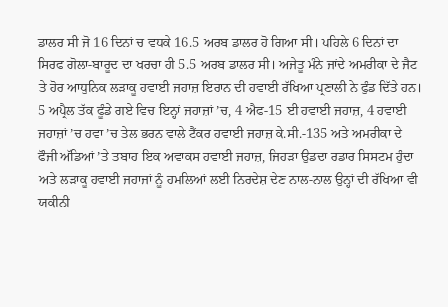ਡਾਲਰ ਸੀ ਜੋ 16 ਦਿਨਾਂ ਚ ਵਧਕੇ 16.5 ਅਰਬ ਡਾਲਰ ਹੋ ਗਿਆ ਸੀ। ਪਹਿਲੇ 6 ਦਿਨਾਂ ਦਾ ਸਿਰਫ ਗੋਲਾ-ਬਾਰੂਦ ਦਾ ਖਰਚਾ ਹੀ 5.5 ਅਰਬ ਡਾਲਰ ਸੀ। ਅਜੇਤੂ ਮੰਨੇ ਜਾਂਦੇ ਅਮਰੀਕਾ ਦੇ ਜੈਟ ਤੇ ਹੋਰ ਆਧੁਨਿਕ ਲੜਾਕੂ ਹਵਾਈ ਜਹਾਜ਼ ਇਰਾਨ ਦੀ ਹਵਾਈ ਰੱਖਿਆ ਪ੍ਰਣਾਲੀ ਨੇ ਫੁੰਡ ਦਿੱਤੇ ਹਨ। 5 ਅਪ੍ਰੈਲ ਤੱਕ ਫੂੰਡੇ ਗਏ ਵਿਚ ਇਨ੍ਹਾਂ ਜਹਾਜ਼ਾਂ ’ਚ, 4 ਐਫ-15 ਈ ਹਵਾਈ ਜਹਾਜ਼, 4 ਹਵਾਈ ਜਹਾਜ਼ਾਂ ’ਚ ਹਵਾ ’ਚ ਤੇਲ ਭਰਨ ਵਾਲੇ ਟੈਂਕਰ ਹਵਾਈ ਜਹਾਜ਼ ਕੇ.ਸੀ.-135 ਅਤੇ ਅਮਰੀਕਾ ਦੇ ਫੌਜੀ ਅੱਡਿਆਂ ’ਤੇ ਤਬਾਹ ਇਕ ਅਵਾਕਸ ਹਵਾਈ ਜਹਾਜ਼, ਜਿਹੜਾ ਉਡਦਾ ਰਡਾਰ ਸਿਸਟਮ ਹੁੰਦਾ ਅਤੇ ਲੜਾਕੂ ਹਵਾਈ ਜਹਾਜਾਂ ਨੂੰ ਹਮਲਿਆਂ ਲਈ ਨਿਰਦੇਸ਼ ਦੇਣ ਨਾਲ-ਨਾਲ ਉਨ੍ਹਾਂ ਦੀ ਰੱਖਿਆ ਵੀ ਯਕੀਨੀ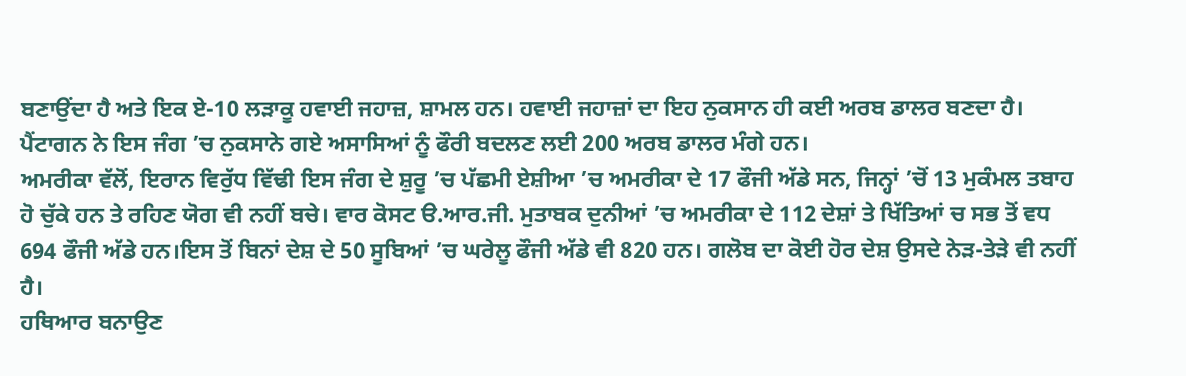ਬਣਾਉਂਦਾ ਹੈ ਅਤੇ ਇਕ ਏ-10 ਲੜਾਕੂ ਹਵਾਈ ਜਹਾਜ਼, ਸ਼ਾਮਲ ਹਨ। ਹਵਾਈ ਜਹਾਜ਼ਾਂ ਦਾ ਇਹ ਨੁਕਸਾਨ ਹੀ ਕਈ ਅਰਬ ਡਾਲਰ ਬਣਦਾ ਹੈ। ਪੈਂਟਾਗਨ ਨੇ ਇਸ ਜੰਗ ’ਚ ਨੁਕਸਾਨੇ ਗਏ ਅਸਾਸਿਆਂ ਨੂੰ ਫੌਰੀ ਬਦਲਣ ਲਈ 200 ਅਰਬ ਡਾਲਰ ਮੰਗੇ ਹਨ।
ਅਮਰੀਕਾ ਵੱਲੋਂ, ਇਰਾਨ ਵਿਰੁੱਧ ਵਿੱਢੀ ਇਸ ਜੰਗ ਦੇ ਸ਼ੁਰੂ ’ਚ ਪੱਛਮੀ ਏਸ਼ੀਆ ’ਚ ਅਮਰੀਕਾ ਦੇ 17 ਫੌਜੀ ਅੱਡੇ ਸਨ, ਜਿਨ੍ਹਾਂ ’ਚੋਂ 13 ਮੁਕੰਮਲ ਤਬਾਹ ਹੋ ਚੁੱਕੇ ਹਨ ਤੇ ਰਹਿਣ ਯੋਗ ਵੀ ਨਹੀਂ ਬਚੇ। ਵਾਰ ਕੋਸਟ ੳ.ਆਰ.ਜੀ. ਮੁਤਾਬਕ ਦੁਨੀਆਂ ’ਚ ਅਮਰੀਕਾ ਦੇ 112 ਦੇਸ਼ਾਂ ਤੇ ਖਿੱਤਿਆਂ ਚ ਸਭ ਤੋਂ ਵਧ 694 ਫੌਜੀ ਅੱਡੇ ਹਨ।ਇਸ ਤੋਂ ਬਿਨਾਂ ਦੇਸ਼ ਦੇ 50 ਸੂਬਿਆਂ ’ਚ ਘਰੇਲੂ ਫੌਜੀ ਅੱਡੇ ਵੀ 820 ਹਨ। ਗਲੋਬ ਦਾ ਕੋਈ ਹੋਰ ਦੇਸ਼ ਉਸਦੇ ਨੇੜ-ਤੇੜੇ ਵੀ ਨਹੀਂ ਹੈ।
ਹਥਿਆਰ ਬਨਾਉਣ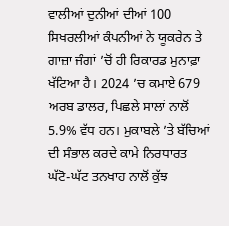ਵਾਲੀਆਂ ਦੁਨੀਆਂ ਦੀਆਂ 100 ਸਿਖਰਲੀਆਂ ਕੰਪਨੀਆਂ ਨੇ ਯੂਕਰੇਨ ਤੇ ਗਾਜ਼ਾ ਜੰਗਾਂ ’ਚੋਂ ਹੀ ਰਿਕਾਰਡ ਮੁਨਾਫ਼ਾ ਖੱਟਿਆ ਹੈ। 2024 ’ਚ ਕਮਾਏ 679 ਅਰਬ ਡਾਲਰ, ਪਿਛਲੇ ਸਾਲਾਂ ਨਾਲੋਂ 5.9% ਵੱਧ ਹਨ। ਮੁਕਾਬਲੇ ’ਤੇ ਬੱਚਿਆਂ ਦੀ ਸੰਭਾਲ ਕਰਦੇ ਕਾਮੇ ਨਿਰਧਾਰਤ ਘੱਟੋ-ਘੱਟ ਤਨਖਾਹ ਨਾਲੋਂ ਕੁੱਝ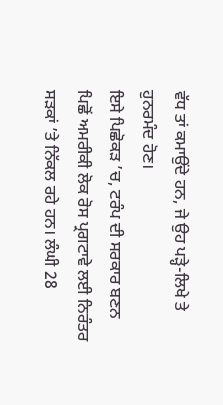ਵੱਧ ਤਾਂ ਕਮਾਉਂਦੇ ਹਨ, ਜੇ ਉਹ ਪੜ੍ਹੇ-ਲਿਖੇ ਤੇ ਹੁਨਰਮੰਦ ਹੋਣ।
ਇਸੇ ਪਿਛੋਕੜ ’ਚ, ਟਰੰਪ ਦੀ ਸਰਕਾਰ ਬਣਨ ਪਿਛੋਂ ਅਮਰੀਕੀ ਲੋਕ ਰੋਸ ਪ੍ਰਗਟਾਵੇ ਲਈ ਨਿਰੰਤਰ ਸੜਕਾਂ ’ਤੇ ਨਿੱਕਲ ਰਹੇ ਹਨ। ਲੰਘੀ 28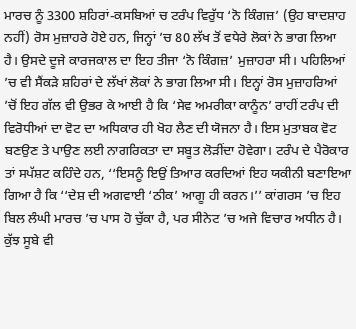ਮਾਰਚ ਨੂੰ 3300 ਸ਼ਹਿਰਾਂ-ਕਸਬਿਆਂ ਚ ਟਰੰਪ ਵਿਰੁੱਧ ‘ਨੋ ਕਿੰਗਜ਼’ (ਉਹ ਬਾਦਸ਼ਾਹ ਨਹੀਂ) ਰੋਸ ਮੁਜ਼ਾਹਰੇ ਹੋਏ ਹਨ, ਜਿਨ੍ਹਾਂ ’ਚ 80 ਲੱਖ ਤੋਂ ਵਧੇਰੇ ਲੋਕਾਂ ਨੇ ਭਾਗ ਲਿਆ ਹੈ। ਉਸਦੇ ਦੂਜੇ ਕਾਰਜਕਾਲ ਦਾ ਇਹ ਤੀਜਾ ‘ਨੋ ਕਿੰਗਜ਼’ ਮੁਜ਼ਾਹਰਾ ਸੀ। ਪਹਿਲਿਆਂ ’ਚ ਵੀ ਸੈਂਕੜੇ ਸ਼ਹਿਰਾਂ ਦੇ ਲੱਖਾਂ ਲੋਕਾਂ ਨੇ ਭਾਗ ਲਿਆ ਸੀ। ਇਨ੍ਹਾਂ ਰੋਸ ਮੁਜ਼ਾਹਰਿਆਂ ’ਚੋਂ ਇਹ ਗੱਲ ਵੀ ਉਭਰ ਕੇ ਆਈ ਹੈ ਕਿ ‘ਸੇਵ ਅਮਰੀਕਾ ਕਾਨੂੰਨ’ ਰਾਹੀਂ ਟਰੰਪ ਦੀ ਵਿਰੋਧੀਆਂ ਦਾ ਵੋਟ ਦਾ ਅਧਿਕਾਰ ਹੀ ਖੋਹ ਲੈਣ ਦੀ ਯੋਜਨਾ ਹੈ। ਇਸ ਮੁਤਾਬਕ ਵੋਟ ਬਣਉਣ ਤੇ ਪਾਉਣ ਲਈ ਨਾਗਰਿਕਤਾ ਦਾ ਸਬੂਤ ਲੋੜੀਂਦਾ ਹੋਵੇਗਾ। ਟਰੰਪ ਦੇ ਪੈਰੋਕਾਰ ਤਾਂ ਸਪੱਸ਼ਟ ਕਹਿੰਦੇ ਹਨ, ‘‘ਇਸਨੂੰ ਇਉਂ ਤਿਆਰ ਕਰਦਿਆਂ ਇਹ ਯਕੀਨੀ ਬਣਾਇਆ ਗਿਆ ਹੈ ਕਿ ‘‘ਦੇਸ਼ ਦੀ ਅਗਵਾਈ ‘ਠੀਕ’ ਆਗੂ ਹੀ ਕਰਨ।’’ ਕਾਂਗਰਸ ’ਚ ਇਹ ਬਿਲ ਲੰਘੀ ਮਾਰਚ ’ਚ ਪਾਸ ਹੋ ਚੁੱਕਾ ਹੈ, ਪਰ ਸੀਨੇਟ ’ਚ ਅਜੇ ਵਿਚਾਰ ਅਧੀਨ ਹੈ। ਕੁੱਝ ਸੂਬੇ ਵੀ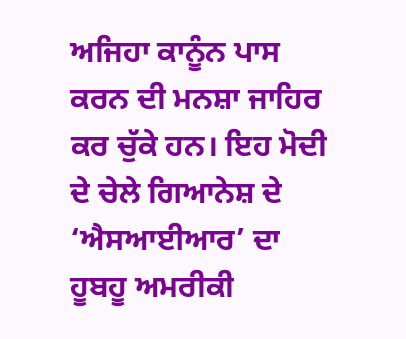ਅਜਿਹਾ ਕਾਨੂੰਨ ਪਾਸ ਕਰਨ ਦੀ ਮਨਸ਼ਾ ਜਾਹਿਰ ਕਰ ਚੁੱਕੇ ਹਨ। ਇਹ ਮੋਦੀ ਦੇ ਚੇਲੇ ਗਿਆਨੇਸ਼ ਦੇ ‘ਐਸਆਈਆਰ’ ਦਾ ਹੂਬਹੂ ਅਮਰੀਕੀ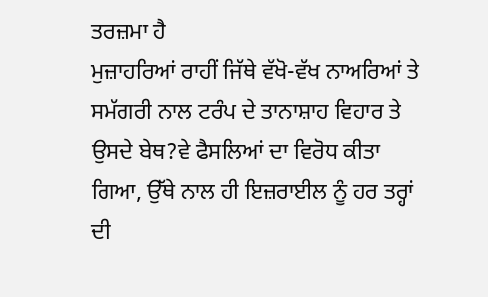ਤਰਜ਼ਮਾ ਹੈ
ਮੁਜ਼ਾਹਰਿਆਂ ਰਾਹੀਂ ਜਿੱਥੇ ਵੱਖੋ-ਵੱਖ ਨਾਅਰਿਆਂ ਤੇ ਸਮੱਗਰੀ ਨਾਲ ਟਰੰਪ ਦੇ ਤਾਨਾਸ਼ਾਹ ਵਿਹਾਰ ਤੇ ਉਸਦੇ ਬੇਥ?ਵੇ ਫੈਸਲਿਆਂ ਦਾ ਵਿਰੋਧ ਕੀਤਾ ਗਿਆ, ਉੱਥੇ ਨਾਲ ਹੀ ਇਜ਼ਰਾਈਲ ਨੂੰ ਹਰ ਤਰ੍ਹਾਂ ਦੀ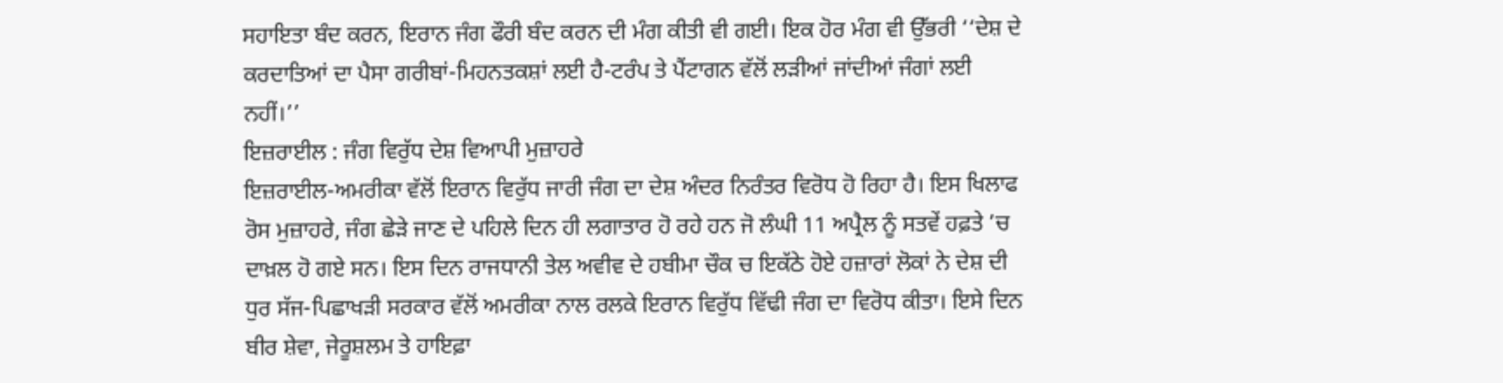ਸਹਾਇਤਾ ਬੰਦ ਕਰਨ, ਇਰਾਨ ਜੰਗ ਫੌਰੀ ਬੰਦ ਕਰਨ ਦੀ ਮੰਗ ਕੀਤੀ ਵੀ ਗਈ। ਇਕ ਹੋਰ ਮੰਗ ਵੀ ਉੱਭਰੀ ‘‘ਦੇਸ਼ ਦੇ ਕਰਦਾਤਿਆਂ ਦਾ ਪੈਸਾ ਗਰੀਬਾਂ-ਮਿਹਨਤਕਸ਼ਾਂ ਲਈ ਹੈ-ਟਰੰਪ ਤੇ ਪੈਂਟਾਗਨ ਵੱਲੋਂ ਲੜੀਆਂ ਜਾਂਦੀਆਂ ਜੰਗਾਂ ਲਈ ਨਹੀਂ।’’
ਇਜ਼ਰਾਈਲ : ਜੰਗ ਵਿਰੁੱਧ ਦੇਸ਼ ਵਿਆਪੀ ਮੁਜ਼ਾਹਰੇ
ਇਜ਼ਰਾਈਲ-ਅਮਰੀਕਾ ਵੱਲੋਂ ਇਰਾਨ ਵਿਰੁੱਧ ਜਾਰੀ ਜੰਗ ਦਾ ਦੇਸ਼ ਅੰਦਰ ਨਿਰੰਤਰ ਵਿਰੋਧ ਹੋ ਰਿਹਾ ਹੈ। ਇਸ ਖਿਲਾਫ ਰੋਸ ਮੁਜ਼ਾਹਰੇ, ਜੰਗ ਛੇੜੇ ਜਾਣ ਦੇ ਪਹਿਲੇ ਦਿਨ ਹੀ ਲਗਾਤਾਰ ਹੋ ਰਹੇ ਹਨ ਜੋ ਲੰਘੀ 11 ਅਪ੍ਰੈਲ ਨੂੰ ਸਤਵੇਂ ਹਫ਼ਤੇ ’ਚ ਦਾਖ਼ਲ ਹੋ ਗਏ ਸਨ। ਇਸ ਦਿਨ ਰਾਜਧਾਨੀ ਤੇਲ ਅਵੀਵ ਦੇ ਹਬੀਮਾ ਚੌਕ ਚ ਇਕੱਠੇ ਹੋਏ ਹਜ਼ਾਰਾਂ ਲੋਕਾਂ ਨੇ ਦੇਸ਼ ਦੀ ਧੁਰ ਸੱਜ-ਪਿਛਾਖੜੀ ਸਰਕਾਰ ਵੱਲੋਂ ਅਮਰੀਕਾ ਨਾਲ ਰਲਕੇ ਇਰਾਨ ਵਿਰੁੱਧ ਵਿੱਢੀ ਜੰਗ ਦਾ ਵਿਰੋਧ ਕੀਤਾ। ਇਸੇ ਦਿਨ ਬੀਰ ਸ਼ੇਵਾ, ਜੇਰੂਸ਼ਲਮ ਤੇ ਹਾਇਫ਼ਾ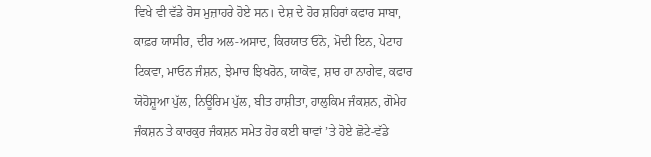ਵਿਖੇ ਵੀ ਵੱਡੇ ਰੋਸ ਮੁਜ਼ਾਹਰੇ ਹੋਏ ਸਨ। ਦੇਸ਼ ਦੇ ਹੋਰ ਸ਼ਹਿਰਾਂ ਕਫਾਰ ਸਾਬਾ, ਕਾਫ਼ਰ ਯਾਸੀਰ, ਦੀਰ ਅਲ-ਅਸਾਦ, ਕਿਰਯਾਤ ਓਨੋ, ਮੋਦੀ ਇਨ, ਪੇਟਾਹ ਟਿਕਵਾ, ਮਾਓਨ ਜੰਸ਼ਨ, ਝੇਮਾਚ ਝਿਖਰੋਨ, ਯਾਕੋਵ, ਸ਼ਾਰ ਹਾ ਨਾਗੇਵ, ਕਫਾਰ ਯੋਹੋਸ਼ੂਆ ਪੁੱਲ, ਨਿਊਰਿਮ ਪੁੱਲ, ਬੀਤ ਹਾਸ਼ੀਤਾ, ਹਾਲੁਕਿਮ ਜੰਕਸ਼ਨ, ਗੋਮੇਹ ਜੰਕਸ਼ਨ ਤੇ ਕਾਰਕੁਰ ਜੰਕਸ਼ਨ ਸਮੇਤ ਹੋਰ ਕਈ ਥਾਵਾਂ ’ਤੇ ਹੋਏ ਛੋਟੇ-ਵੱਡੇ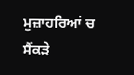ਮੁਜ਼ਾਹਰਿਆਂ ਚ ਸੈਂਕੜੇ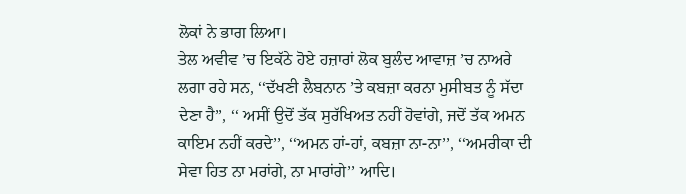ਲੋਕਾਂ ਨੇ ਭਾਗ ਲਿਆ।
ਤੇਲ ਅਵੀਵ ’ਚ ਇਕੱਠੇ ਹੋਏ ਹਜ਼ਾਰਾਂ ਲੋਕ ਬੁਲੰਦ ਆਵਾਜ਼ ’ਚ ਨਾਅਰੇ ਲਗਾ ਰਹੇ ਸਨ, ‘‘ਦੱਖਣੀ ਲੈਬਨਾਨ ’ਤੇ ਕਬਜ਼ਾ ਕਰਨਾ ਮੁਸੀਬਤ ਨੂੰ ਸੱਦਾ ਦੇਣਾ ਹੈ’’, ‘‘ ਅਸੀਂ ਉਦੋਂ ਤੱਕ ਸੁਰੱਖਿਅਤ ਨਹੀਂ ਹੋਵਾਂਗੇ, ਜਦੋਂ ਤੱਕ ਅਮਨ ਕਾਇਮ ਨਹੀਂ ਕਰਦੇ’’, ‘‘ਅਮਨ ਹਾਂ-ਹਾਂ, ਕਬਜ਼ਾ ਨਾ-ਨਾ’’, ‘‘ਅਮਰੀਕਾ ਦੀ ਸੇਵਾ ਹਿਤ ਨਾ ਮਰਾਂਗੇ, ਨਾ ਮਾਰਾਂਗੇ’’ ਆਦਿ।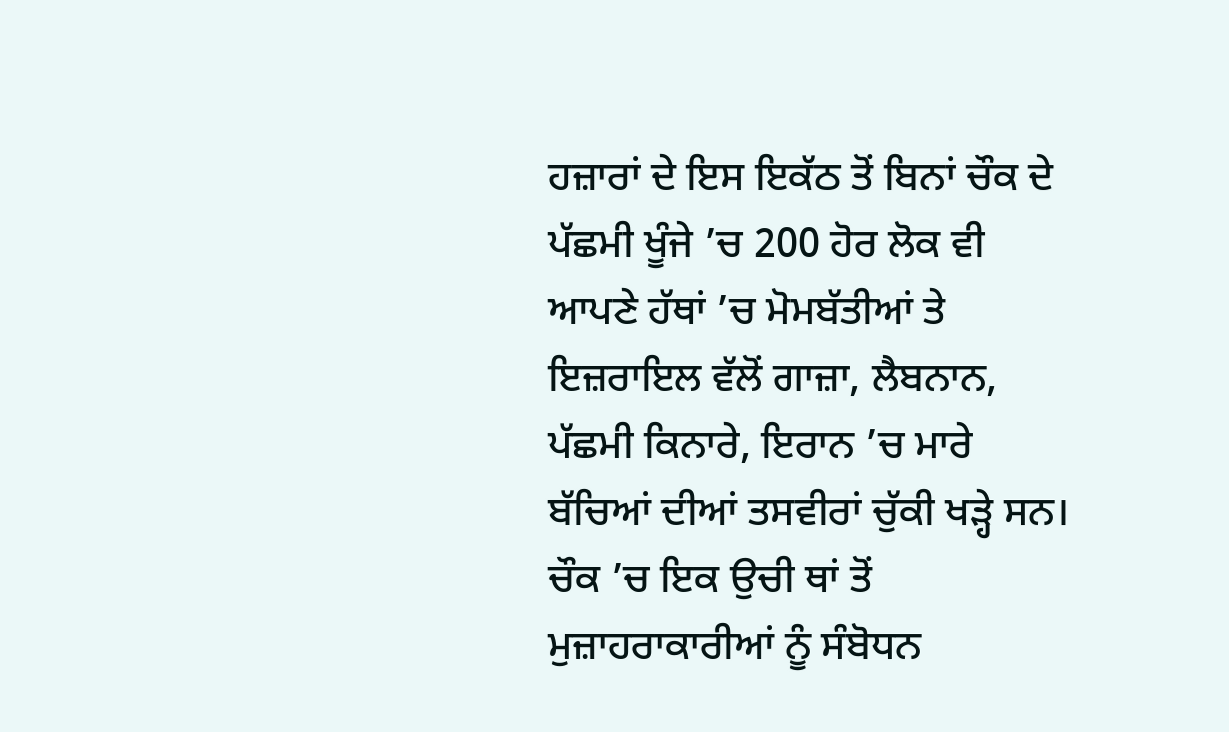ਹਜ਼ਾਰਾਂ ਦੇ ਇਸ ਇਕੱਠ ਤੋਂ ਬਿਨਾਂ ਚੌਕ ਦੇ ਪੱਛਮੀ ਖੂੰਜੇ ’ਚ 200 ਹੋਰ ਲੋਕ ਵੀ ਆਪਣੇ ਹੱਥਾਂ ’ਚ ਮੋਮਬੱਤੀਆਂ ਤੇ ਇਜ਼ਰਾਇਲ ਵੱਲੋਂ ਗਾਜ਼ਾ, ਲੈਬਨਾਨ, ਪੱਛਮੀ ਕਿਨਾਰੇ, ਇਰਾਨ ’ਚ ਮਾਰੇ ਬੱਚਿਆਂ ਦੀਆਂ ਤਸਵੀਰਾਂ ਚੁੱਕੀ ਖੜ੍ਹੇ ਸਨ।
ਚੌਕ ’ਚ ਇਕ ਉਚੀ ਥਾਂ ਤੋਂ ਮੁਜ਼ਾਹਰਾਕਾਰੀਆਂ ਨੂੰ ਸੰਬੋਧਨ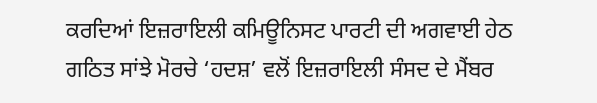ਕਰਦਿਆਂ ਇਜ਼ਰਾਇਲੀ ਕਮਿਊਨਿਸਟ ਪਾਰਟੀ ਦੀ ਅਗਵਾਈ ਹੇਠ ਗਠਿਤ ਸਾਂਝੇ ਮੋਰਚੇ ‘ਹਦਸ਼’ ਵਲੋਂ ਇਜ਼ਰਾਇਲੀ ਸੰਸਦ ਦੇ ਮੈਂਬਰ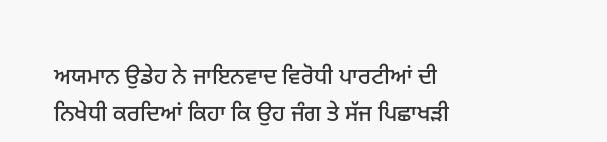ਅਯਮਾਨ ਉਡੇਹ ਨੇ ਜਾਇਨਵਾਦ ਵਿਰੋਧੀ ਪਾਰਟੀਆਂ ਦੀ ਨਿਖੇਧੀ ਕਰਦਿਆਂ ਕਿਹਾ ਕਿ ਉਹ ਜੰਗ ਤੇ ਸੱਜ ਪਿਛਾਖੜੀ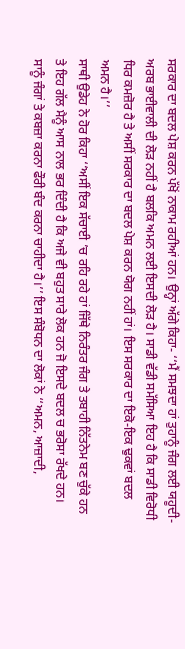ਸਰਕਾਰ ਦਾ ਬਦਲ ਪੇਸ਼ ਕਰਨ ਪੱਖੋਂ ਨਾਕਾਮ ਰਹੀਆਂ ਹਨ। ਉਨ੍ਹਾਂ ਅੱਗੇ ਕਿਹਾ- ‘‘ਮੈਂ ਸਮਝਦਾ ਹਾਂ ਤੁਹਾਨੂੰ ਜੰਗ ਲਈ ਯਹੂਦੀ-ਅਰਬ ਭਾਈਵਾਲੀ ਦੀ ਲੋੜ ਨਹੀਂ ਹੈ ਬਲਕਿ ਅਮਨ ਲਈ ਇਸਦੀ ਲੋੜ ਹੈ। ਸਾਡੀ ਵੱਡੀ ਸਮੱਸਿਆ ਇਹ ਹੈ ਕਿ ਸਾਡੀ ਵਿਰੋਧੀ ਧਿਰ ਕਮਜ਼ੋਰ ਹੈ ਤੇ ਅਸੀਂ ਸਰਕਾਰ ਦਾ ਬਦਲ ਪੇਸ਼ ਕਰਨ ਯੋਗ ਨਹੀਂ ਹਾਂ। ਇਸ ਸਰਕਾਰ ਦਾ ਇਕੋ-ਇਕ ਢੁਕਵਾਂ ਬਦਲ ਅਮਨ ਹੈ।’’
ਸਾਥੀ ਉਡੇਹ ਨੇ ਹੋਰ ਕਿਹਾ ‘‘ਅਸੀਂ ਇਕ ਸੱਚਾਈ ’ਚ ਰਹਿ ਰਹੇ ਹਾਂ ਜਿੱਥੇ ਨਿਰੰਤਰ ਜੰਗ ਤੇ ਤਬਾਹੀ ਨਿੱਤਨੇਮ ਬਣ ਚੁੱਕੇ ਹਨ ਤੇ ਇਹ ਗੱਲ ਮੈਨੂੰ ਆਸ ਨਾਲ ਭਰ ਦਿੰਦੀ ਹੈ ਕਿ ਅਜੇ ਵੀ ਬਹੁਤ ਸਾਰੇ ਲੋਕ ਹਨ ਜੋ ਇਸਦੇ ਬਦਲ ਚ ਭਰੋਸਾ ਰੱਖਦੇ ਹਨ। ਸਾਨੂੰ ਜੰਗਾਂ ਤੇ ਕਬਜ਼ਾ ਕਰਨਾ ਫੌਰੀ ਬੰਦ ਕਰਨਾ ਚਾਹੀਦਾ ਹੈ।’’ ਇਸ ਸੰਬੋਧਨ ਦਾ ਲੋਕਾਂ ਨੇ ‘‘ਅਮਨ, ਆਜ਼ਾਦੀ,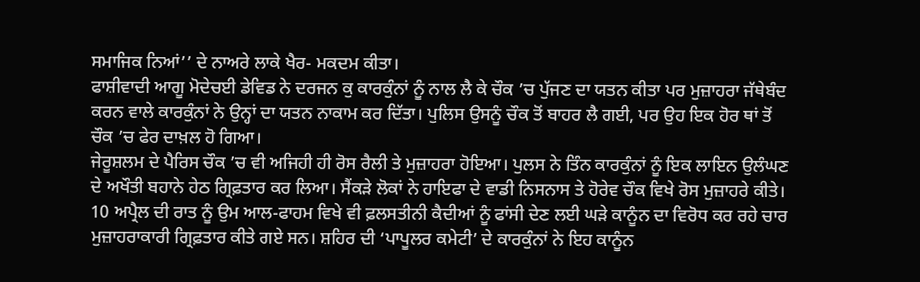ਸਮਾਜਿਕ ਨਿਆਂ’’ ਦੇ ਨਾਅਰੇ ਲਾਕੇ ਖੈਰ- ਮਕਦਮ ਕੀਤਾ।
ਫਾਸ਼ੀਵਾਦੀ ਆਗੂ ਮੋਦੇਚਈ ਡੇਵਿਡ ਨੇ ਦਰਜਨ ਕੁ ਕਾਰਕੁੰਨਾਂ ਨੂੰ ਨਾਲ ਲੈ ਕੇ ਚੌਕ ’ਚ ਪੁੱਜਣ ਦਾ ਯਤਨ ਕੀਤਾ ਪਰ ਮੁਜ਼ਾਹਰਾ ਜੱਥੇਬੰਦ ਕਰਨ ਵਾਲੇ ਕਾਰਕੁੰਨਾਂ ਨੇ ਉਨ੍ਹਾਂ ਦਾ ਯਤਨ ਨਾਕਾਮ ਕਰ ਦਿੱਤਾ। ਪੁਲਿਸ ਉਸਨੂੰ ਚੌਕ ਤੋਂ ਬਾਹਰ ਲੈ ਗਈ, ਪਰ ਉਹ ਇਕ ਹੋਰ ਥਾਂ ਤੋਂ ਚੌਕ ’ਚ ਫੇਰ ਦਾਖ਼ਲ ਹੋ ਗਿਆ।
ਜੇਰੂਸ਼ਲਮ ਦੇ ਪੈਰਿਸ ਚੌਕ ’ਚ ਵੀ ਅਜਿਹੀ ਹੀ ਰੋਸ ਰੈਲੀ ਤੇ ਮੁਜ਼ਾਹਰਾ ਹੋਇਆ। ਪੁਲਸ ਨੇ ਤਿੰਨ ਕਾਰਕੁੰਨਾਂ ਨੂੰ ਇਕ ਲਾਇਨ ਉਲੰਘਣ ਦੇ ਅਖੌਤੀ ਬਹਾਨੇ ਹੇਠ ਗ੍ਰਿਫ਼ਤਾਰ ਕਰ ਲਿਆ। ਸੈਂਕੜੇ ਲੋਕਾਂ ਨੇ ਹਾਇਫਾ ਦੇ ਵਾਡੀ ਨਿਸਨਾਸ ਤੇ ਹੋਰੇਵ ਚੌਕ ਵਿਖੇ ਰੋਸ ਮੁਜ਼ਾਹਰੇ ਕੀਤੇ। 10 ਅਪ੍ਰੈਲ ਦੀ ਰਾਤ ਨੂੰ ਉਮ ਆਲ-ਫਾਹਮ ਵਿਖੇ ਵੀ ਫ਼ਲਸਤੀਨੀ ਕੈਦੀਆਂ ਨੂੰ ਫਾਂਸੀ ਦੇਣ ਲਈ ਘੜੇ ਕਾਨੂੰਨ ਦਾ ਵਿਰੋਧ ਕਰ ਰਹੇ ਚਾਰ ਮੁਜ਼ਾਹਰਾਕਾਰੀ ਗ੍ਰਿਫ਼ਤਾਰ ਕੀਤੇ ਗਏ ਸਨ। ਸ਼ਹਿਰ ਦੀ ‘ਪਾਪੂਲਰ ਕਮੇਟੀ’ ਦੇ ਕਾਰਕੁੰਨਾਂ ਨੇ ਇਹ ਕਾਨੂੰਨ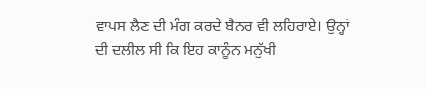ਵਾਪਸ ਲੈਣ ਦੀ ਮੰਗ ਕਰਦੇ ਬੈਨਰ ਵੀ ਲਹਿਰਾਏ। ਉਨ੍ਹਾਂ ਦੀ ਦਲੀਲ ਸੀ ਕਿ ਇਹ ਕਾਨੂੰਨ ਮਨੁੱਖੀ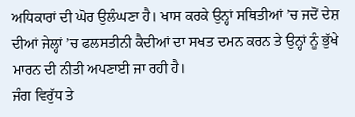ਅਧਿਕਾਰਾਂ ਦੀ ਘੋਰ ਉਲੰਘਣਾ ਹੈ। ਖਾਸ ਕਰਕੇ ਉਨ੍ਹਾਂ ਸਥਿਤੀਆਂ ’ਚ ਜਦੋਂ ਦੇਸ਼ ਦੀਆਂ ਜੇਲ੍ਹਾਂ ’ਚ ਫਲਸਤੀਨੀ ਕੈਦੀਆਂ ਦਾ ਸਖਤ ਦਮਨ ਕਰਨ ਤੇ ਉਨ੍ਹਾਂ ਨੂੰ ਭੁੱਖੇ ਮਾਰਨ ਦੀ ਨੀਤੀ ਅਪਣਾਈ ਜਾ ਰਹੀ ਹੈ।
ਜੰਗ ਵਿਰੁੱਧ ਤੇ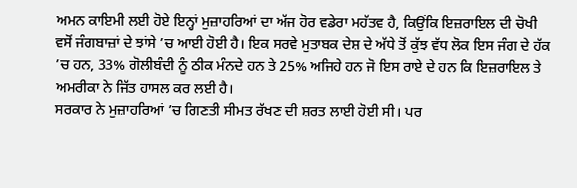ਅਮਨ ਕਾਇਮੀ ਲਈ ਹੋਏ ਇਨ੍ਹਾਂ ਮੁਜ਼ਾਹਰਿਆਂ ਦਾ ਅੱਜ ਹੋਰ ਵਡੇਰਾ ਮਹੱਤਵ ਹੈ, ਕਿਉਂਕਿ ਇਜ਼ਰਾਇਲ ਦੀ ਚੋਖੀ ਵਸੋਂ ਜੰਗਬਾਜ਼ਾਂ ਦੇ ਝਾਂਸੇ ’ਚ ਆਈ ਹੋਈ ਹੈ। ਇਕ ਸਰਵੇ ਮੁਤਾਬਕ ਦੇਸ਼ ਦੇ ਅੱਧੇ ਤੋਂ ਕੁੱਝ ਵੱਧ ਲੋਕ ਇਸ ਜੰਗ ਦੇ ਹੱਕ ’ਚ ਹਨ, 33% ਗੋਲੀਬੰਦੀ ਨੂੰ ਠੀਕ ਮੰਨਦੇ ਹਨ ਤੇ 25% ਅਜਿਹੇ ਹਨ ਜੋ ਇਸ ਰਾਏ ਦੇ ਹਨ ਕਿ ਇਜ਼ਰਾਇਲ ਤੇ ਅਮਰੀਕਾ ਨੇ ਜਿੱਤ ਹਾਸਲ ਕਰ ਲਈ ਹੈ।
ਸਰਕਾਰ ਨੇ ਮੁਜ਼ਾਹਰਿਆਂ ’ਚ ਗਿਣਤੀ ਸੀਮਤ ਰੱਖਣ ਦੀ ਸ਼ਰਤ ਲਾਈ ਹੋਈ ਸੀ। ਪਰ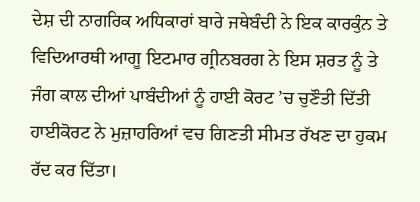ਦੇਸ਼ ਦੀ ਨਾਗਰਿਕ ਅਧਿਕਾਰਾਂ ਬਾਰੇ ਜਥੇਬੰਦੀ ਨੇ ਇਕ ਕਾਰਕੁੰਨ ਤੇ ਵਿਦਿਆਰਥੀ ਆਗੂ ਇਟਮਾਰ ਗ੍ਰੀਨਬਰਗ ਨੇ ਇਸ ਸ਼ਰਤ ਨੂੰ ਤੇ ਜੰਗ ਕਾਲ ਦੀਆਂ ਪਾਬੰਦੀਆਂ ਨੂੰ ਹਾਈ ਕੋਰਟ ’ਚ ਚੁਣੌਤੀ ਦਿੱਤੀ ਹਾਈਕੋਰਟ ਨੇ ਮੁਜ਼ਾਹਰਿਆਂ ਵਚ ਗਿਣਤੀ ਸੀਮਤ ਰੱਖਣ ਦਾ ਹੁਕਮ ਰੱਦ ਕਰ ਦਿੱਤਾ।